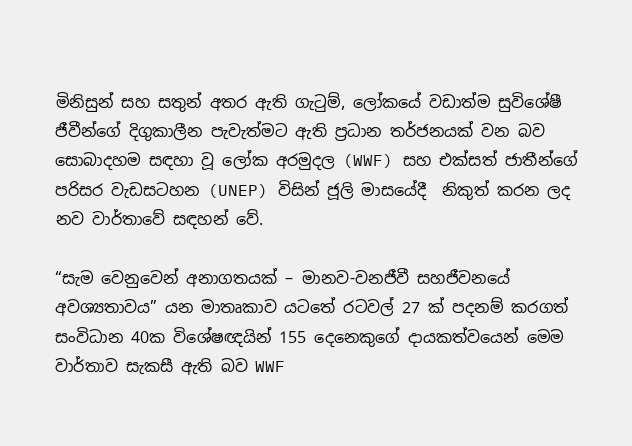මිනිසුන් සහ සතුන් අතර ඇති ගැටුම්, ලෝකයේ වඩාත්ම සුවිශේෂී ජීවීන්ගේ දිගුකාලීන පැවැත්මට ඇති ප්‍රධාන තර්ජනයක් වන බව සොබාදහම සඳහා වූ ලෝක අරමුදල (WWF) සහ එක්සත් ජාතීන්ගේ පරිසර වැඩසටහන (UNEP) විසින් ජූලි මාසයේදී  නිකුත් කරන ලද නව වාර්තාවේ සඳහන් වේ.

“සැම වෙනුවෙන් අනාගතයක් – මානව-වනජීවී සහජීවනයේ අවශ්‍යතාවය” යන මාතෘකාව යටතේ රටවල් 27 ක් පදනම් කරගත් සංවිධාන 40ක විශේෂඥයින් 155 දෙනෙකුගේ දායකත්වයෙන් මෙම වාර්තාව සැකසී ඇති බව WWF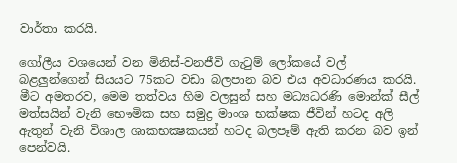වාර්තා කරයි.

ගෝලීය වශයෙන් වන මිනිස්-වනජීවි ගැටුම් ලෝකයේ වල් බළලුන්ගෙන් සියයට 75කට වඩා බලපාන බව එය අවධාරණය කරයි. මීට අමතරව, මෙම තත්වය හිම වලසුන් සහ මධ්‍යධරණි මොන්ක් සීල් මත්සයින් වැනි භෞමික සහ සමුද්‍ර මාංශ භක්ෂක ජීවින් හටද අලි ඇතුන් වැනි විශාල ශාකභක්‍ෂකයන් හටද බලපෑම් ඇති කරන බව ඉන් පෙන්වයි.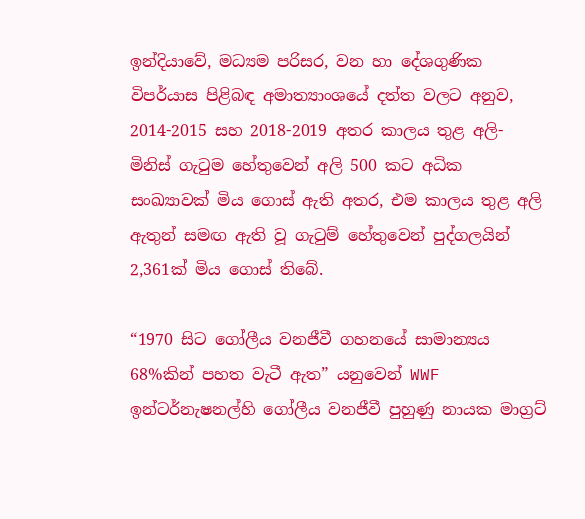ඉන්දියාවේ, මධ්‍යම පරිසර, වන හා දේශගුණික විපර්යාස පිළිබඳ අමාත්‍යාංශයේ දත්ත වලට අනුව, 2014-2015 සහ 2018-2019 අතර කාලය තුළ අලි- මිනිස් ගැටුම හේතුවෙන් අලි 500 කට අධික සංඛ්‍යාවක් මිය ගොස් ඇති අතර, එම කාලය තුළ අලි ඇතුන් සමඟ ඇති වූ ගැටුම් හේතුවෙන් පුද්ගලයින් 2,361ක් මිය ගොස් තිබේ.

“1970 සිට ගෝලීය වනජීවී ගහනයේ සාමාන්‍යය 68%කින් පහත වැටී ඇත” යනුවෙන් WWF ඉන්ටර්නැෂනල්හි ගෝලීය වනජීවී පුහුණු නායක මාග්‍රට්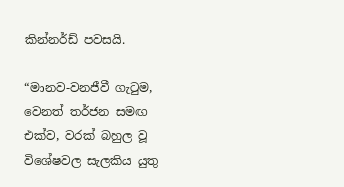කින්නර්ඩ් පවසයි.

“මානව-වනජීවී ගැටුම, වෙනත් තර්ජන සමඟ එක්ව, වරක් බහුල වූ විශේෂවල සැලකිය යුතු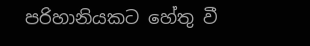පරිහානියකට හේතු වී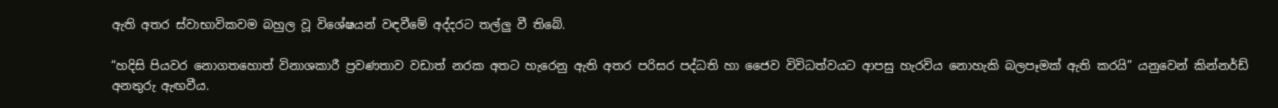ඇති අතර ස්වාභාවිකවම බහුල වූ විශේෂයන් වඳවීමේ අද්දරට තල්ලු වී තිබේ.

“හදිසි පියවර නොගතහොත් විනාශකාරී ප්‍රවණතාව වඩාත් නරක අතට හැරෙනු ඇති අතර පරිසර පද්ධති හා ජෛව විවිධත්වයට ආපසු හැරවිය නොහැකි බලපෑමක් ඇති කරයි” යනුවෙන් කින්නර්ඩ් අනතුරු ඇඟවීය.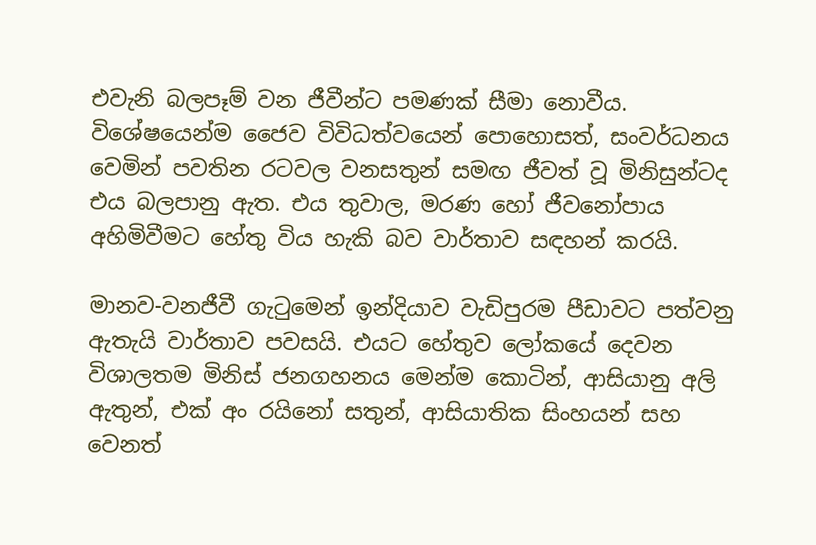එවැනි බලපෑම් වන ජීවීන්ට පමණක් සීමා නොවීය. විශේෂයෙන්ම ජෛව විවිධත්වයෙන් පොහොසත්, සංවර්ධනය වෙමින් පවතින රටවල වනසතුන් සමඟ ජීවත් වූ මිනිසුන්ටද එය බලපානු ඇත. එය තුවාල, මරණ හෝ ජීවනෝපාය අහිමිවීමට හේතු විය හැකි බව වාර්තාව සඳහන් කරයි.

මානව-වනජීවී ගැටුමෙන් ඉන්දියාව වැඩිපුරම පීඩාවට පත්වනු ඇතැයි වාර්තාව පවසයි. එයට හේතුව ලෝකයේ දෙවන විශාලතම මිනිස් ජනගහනය මෙන්ම කොටින්, ආසියානු අලි ඇතුන්, එක් අං රයිනෝ සතුන්, ආසියාතික සිංහයන් සහ වෙනත්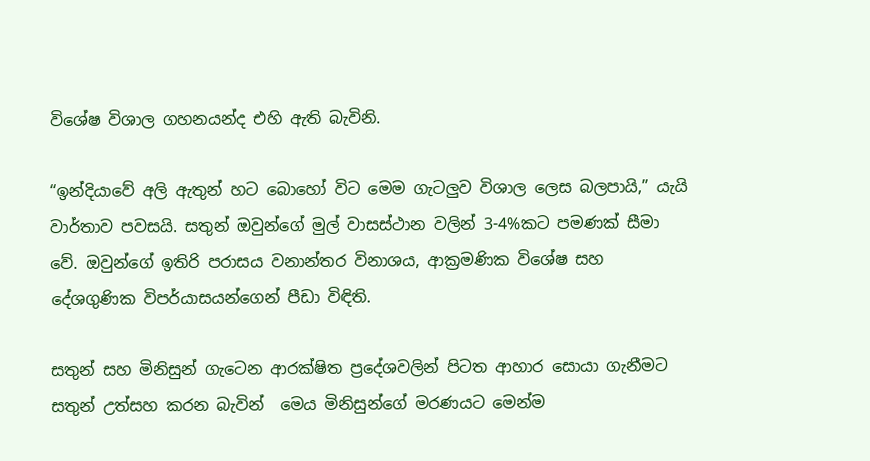විශේෂ විශාල ගහනයන්ද එහි ඇති බැවිනි.

“ඉන්දියාවේ අලි ඇතුන් හට බොහෝ විට මෙම ගැටලුව විශාල ලෙස බලපායි,” යැයි වාර්තාව පවසයි. සතුන් ඔවුන්ගේ මුල් වාසස්ථාන වලින් 3-4%කට පමණක් සීමා වේ. ඔවුන්ගේ ඉතිරි පරාසය වනාන්තර විනාශය, ආක්‍රමණික විශේෂ සහ දේශගුණික විපර්යාසයන්ගෙන් පීඩා විඳිති.

සතුන් සහ මිනිසුන් ගැටෙන ආරක්ෂිත ප්‍රදේශවලින් පිටත ආහාර සොයා ගැනීමට සතුන් උත්සහ කරන බැවින්  මෙය මිනිසුන්ගේ මරණයට මෙන්ම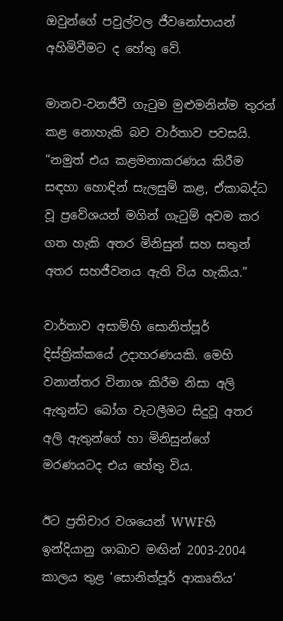ඔවුන්ගේ පවුල්වල ජීවනෝපායන් අහිමිවීමට ද හේතු වේ.

මානව-වනජීවී ගැටුම මුළුමනින්ම තුරන් කළ නොහැකි බව වාර්තාව පවසයි. “නමුත් එය කළමනාකරණය කිරීම සඳහා හොඳින් සැලසුම් කළ, ඒකාබද්ධ වූ ප්‍රවේශයන් මගින් ගැටුම් අවම කර ගත හැකි අතර මිනිසුන් සහ සතුන් අතර සහජීවනය ඇති විය හැකිය.”

වාර්තාව අසාම්හි සොනිත්පූර් දිස්ත්‍රික්කයේ උදාහරණයකි. මෙහි වනාන්තර විනාශ කිරීම නිසා අලි ඇතුන්ට බෝග වැටලීමට සිදුවූ අතර අලි ඇතුන්ගේ හා මිනිසුන්ගේ මරණයටද එය හේතු විය.

ඊට ප්‍රතිචාර වශයෙන් WWFහි ඉන්දියානු ශාඛාව මඟින් 2003-2004 කාලය තුළ ‘සොනිත්පූර් ආකෘතිය’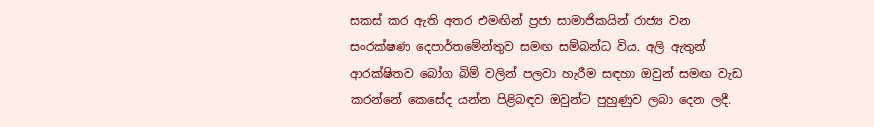සකස් කර ඇති අතර එමඟින් ප්‍රජා සාමාජිකයින් රාජ්‍ය වන සංරක්ෂණ දෙපාර්තමේන්තුව සමඟ සම්බන්ධ විය. අලි ඇතුන් ආරක්ෂිතව බෝග බිම් වලින් පලවා හැරීම සඳහා ඔවුන් සමඟ වැඩ කරන්නේ කෙසේද යන්න පිළිබඳව ඔවුන්ට පුහුණුව ලබා දෙන ලදී.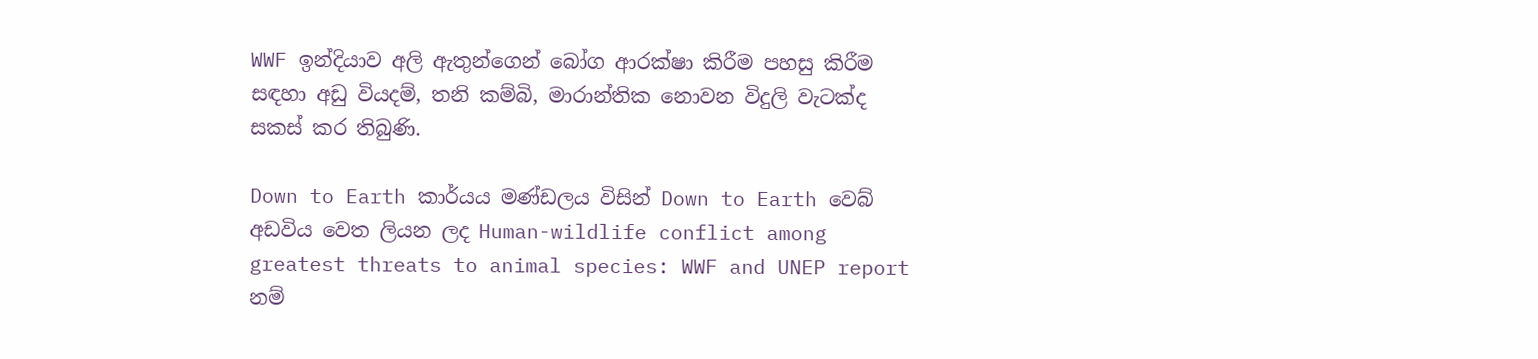WWF ඉන්දියාව අලි ඇතුන්ගෙන් බෝග ආරක්ෂා කිරීම පහසු කිරීම සඳහා අඩු වියදම්, තනි කම්බි, මාරාන්තික නොවන විදුලි වැටක්ද සකස් කර තිබුණි.

Down to Earth කාර්යය මණ්ඩලය විසින් Down to Earth වෙබ් අඩවිය වෙත ලියන ලද Human-wildlife conflict among greatest threats to animal species: WWF and UNEP report නම්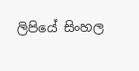ලිපියේ සිංහල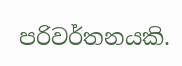පරිවර්තනයකි.